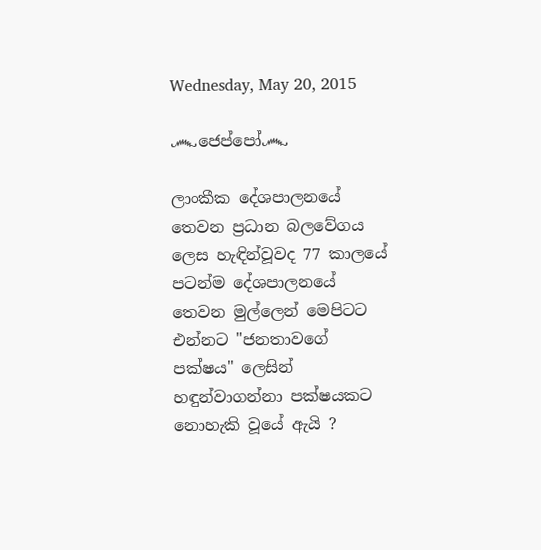Wednesday, May 20, 2015

෴ජෙප්පෝ෴

ලාංකීක දේශපාලනයේ තෙවන ප්‍රධාන බලවේගය ලෙස හැඳින්වූවද 77 කාලයේ පටන්ම දේශපාලනයේ තෙවන මුල්ලෙන් මෙපිටට එන්නට "ජනතාවගේ පක්ෂය" ලෙසින් හඳුන්වාගන්නා පක්ෂයකට නොහැකි වූයේ ඇයි ?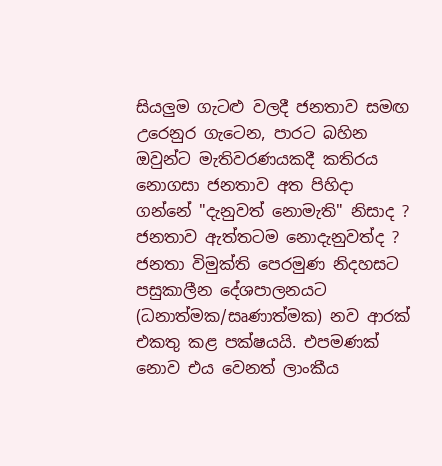සියලුම ගැටළු වලදී ජනතාව සමඟ උරෙනුර ගැටෙන, පාරට බහින ඔවුන්ට මැතිවරණයකදී කතිරය නොගසා ජනතාව අත පිහිදා ගන්නේ "දැනුවත් නොමැති" නිසාද ?
ජනතාව ඇත්තටම නොදැනුවත්ද ?
ජනතා විමුක්ති පෙරමුණ නිදහසට පසුකාලීන දේශපාලනයට (ධනාත්මක/සෘණාත්මක) නව ආරක් එකතු කළ පක්ෂයයි. එපමණක් නොව එය වෙනත් ලාංකීය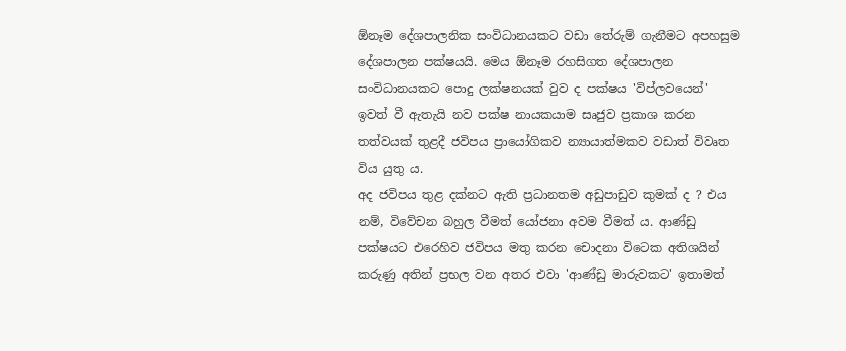ඕනෑම දේශපාලනික සංවිධානයකට වඩා තේරුම් ගැනීමට අපහසුම දේශපාලන පක්ෂයයි. මෙය ඕනෑම රහසිගත දේශපාලන සංවිධානයකට පොදු ලක්ෂනයක් වුව ද පක්ෂය 'විප්ලවයෙන්' ඉවත් වී ඇතැයි නව පක්ෂ නායකයාම සෘජුව ප්‍රකාශ කරන තත්වයක් තුළදී ජවිපය ප්‍රායෝගිකව න්‍යායාත්මකව වඩාත් විවෘත විය යුතු ය.
අද ජවිපය තුළ දක්නට ඇති ප්‍රධානතම අඩුපාඩුව කුමක් ද ? එය නම්, විවේචන බහුල වීමත් යෝජනා අවම වීමත් ය. ආණ්ඩු පක්ෂයට එරෙහිව ජවිපය මතු කරන චොදනා විටෙක අතිශයින් කරුණු අතින් ප්‍රභල වන අතර එවා 'ආණ්ඩු මාරුවකට' ඉතාමත්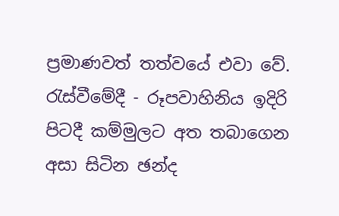ප්‍රමාණවත් තත්වයේ එවා වේ. රැස්වීමේදී - රූපවාහිනිය ඉදිරි පිටදී කම්මුලට අත තබාගෙන අසා සිටින ඡන්ද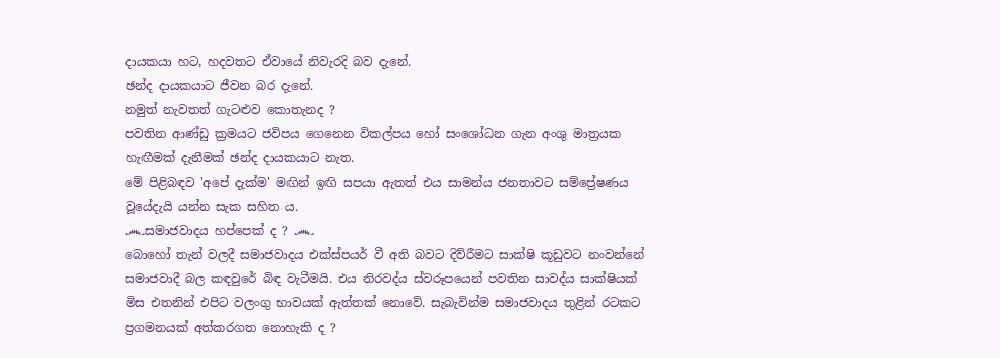දායකයා හට, හදවතට ඒවායේ නිවැරදි බව දැනේ.
ඡන්ද දායකයාට ජීවන බර දැනේ.
නමුත් නැවතත් ගැටළුව කොතැනද ?
පවතින ආණ්ඩු ක්‍රමයට ජවිපය ගෙනෙන විකල්පය හෝ සංශෝධන ගැන අංශු මාත්‍රයක හැඟීමක් දැනීමක් ඡන්ද දායකයාට නැත.
මේ පිළිබඳව 'අපේ දැක්ම' මඟින් ඉඟි සපයා ඇතත් එය සාමන්ය ජනතාවට සම්ප්‍රේෂණය වූයේදැයි යන්න සැක සහිත ය.
෴සමාජවාදය හප්පෙක් ද ? ෴
බොහෝ තැන් වලදී සමාජවාදය එක්ස්පයර් වී අති බවට දිව්රීමට සාක්ෂි කූඩුවට නංවන්නේ සමාජවාදී බල කඳවුරේ බිඳ වැටීමයි. එය නිරවද්ය ස්වරූපයෙන් පවතින සාවද්ය සාක්ෂියක් මිස එතනින් එපිට වලංගු භාවයක් ඇත්තක් නොවේ. සැබැවින්ම සමාජවාදය තුළින් රටකට ප්‍රගමනයක් අත්කරගත නොහැකි ද ?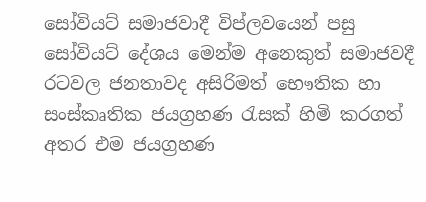සෝවියට් සමාජවාදී විප්ලවයෙන් පසු සෝවියට් දේශය මෙන්ම අනෙකුත් සමාජවදී රටවල ජනතාවද අසිරිමත් භෞතික හා සංස්කෘතික ජයග්‍රහණ රැසක් හිමි කරගත් අතර එම ජයග්‍රහණ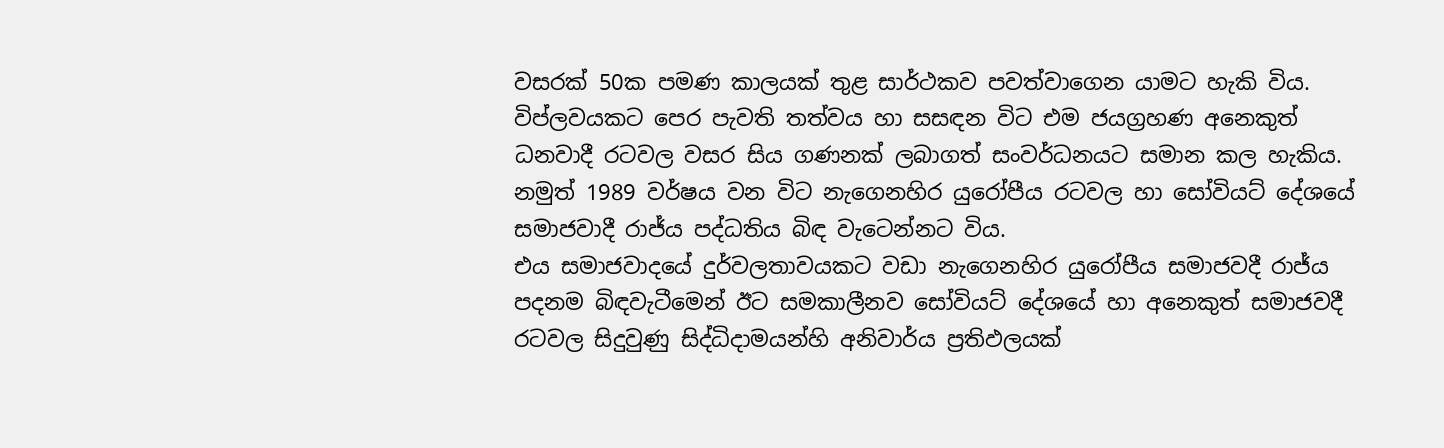වසරක් 50ක පමණ කාලයක් තුළ සාර්ථකව පවත්වාගෙන යාමට හැකි විය. විප්ලවයකට පෙර පැවති තත්වය හා සසඳන විට එම ජයග්‍රහණ අනෙකුත් ධනවාදී රටවල වසර සිය ගණනක් ලබාගත් සංවර්ධනයට සමාන කල හැකිය.
නමුත් 1989 වර්ෂය වන විට නැගෙනහිර යුරෝපීය රටවල හා සෝවියට් දේශයේ සමාජවාදී රාජ්ය පද්ධතිය බිඳ වැටෙන්නට විය.
එය සමාජවාදයේ දුර්වලතාවයකට වඩා නැගෙනහිර යුරෝපීය සමාජවදී රාජ්ය පදනම බිඳවැටීමෙන් ඊට සමකාලීනව සෝවියට් දේශයේ හා අනෙකුත් සමාජවදී රටවල සිදුවුණු සිද්ධිදාමයන්හි අනිවාර්ය ප්‍රතිඵලයක්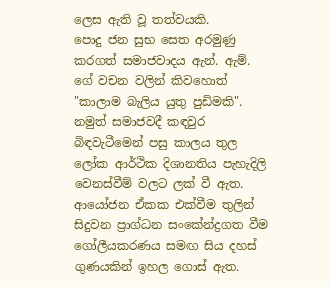ලෙස ඇති වූ තත්වයකි.
පොදු ජන සුභ සෙත අරමුණු කරගත් සමාජවාදය ඇන්. ඇම්. ගේ වචන වලින් කිවහොත් "කාලාම බැලිය යුතු පුඩිමකි".
නමුත් සමාජවදී කඳවුර බිඳවැටීමෙන් පසු කාලය තුල ලෝක ආර්ථික දිශානතිය පැහැදිලි වෙනස්වීම් වලට ලක් වී ඇත. ආයෝජන ඒකක එක්වීම තුලින් සිදුවන ප්‍රාග්ධන සංකේන්ද්‍රගත වීම ගෝලීයකරණය සමඟ සිය දහස් ගුණයකින් ඉහල ගොස් ඇත.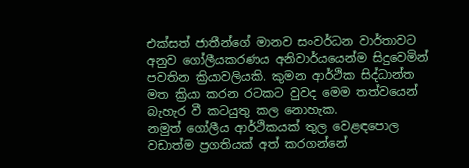එක්සත් ජාතීන්ගේ මානව සංවර්ධන වාර්තාවට අනුව ගෝලීයකරණය අනිවාර්යයෙන්ම සිදුවෙමින් පවතින ක්‍රියාවලියකි. කුමන ආර්ථික සිද්ධාන්ත මත ක්‍රියා කරන රටකට වුවද මෙම තත්වයෙන් බැහැර වී කටයුතු කල නොහැක.
නමුත් ගෝලීය ආර්ථිකයක් තුල වෙළඳපොල වඩාත්ම ප්‍රගතියක් අත් කරගන්නේ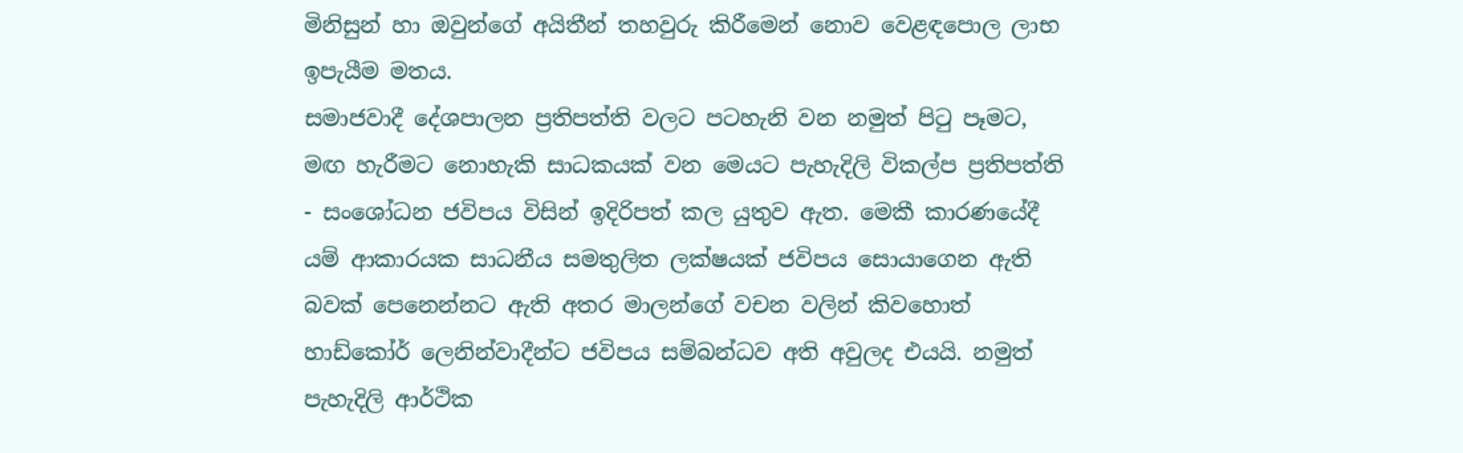මිනිසුන් හා ඔවුන්ගේ අයිතීන් තහවුරු කිරීමෙන් නොව වෙළඳපොල ලාභ ඉපැයීම මතය.
සමාජවාදී දේශපාලන ප්‍රතිපත්ති වලට පටහැනි වන නමුත් පිටු පෑමට, මඟ හැරීමට නොහැකි සාධකයක් වන මෙයට පැහැදිලි විකල්ප ප්‍රතිපත්ති - සංශෝධන ජවිපය විසින් ඉදිරිපත් කල යුතුව ඇත. මෙකී කාරණයේදී යම් ආකාරයක සාධනීය සමතුලිත ලක්ෂයක් ජවිපය සොයාගෙන ඇති බවක් පෙනෙන්නට ඇති අතර මාලන්ගේ වචන වලින් කිවහොත් හාඩ්කෝර් ලෙනින්වාදීන්ට ජවිපය සම්බන්ධව අති අවුලද එයයි. නමුත් පැහැදිලි ආර්ථික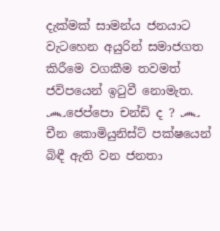දැක්මක් සාමන්ය ජනයාට වැටහෙන අයුරින් සමාජගත කිරීමෙ වගකීම තවමත් ජවිපයෙන් ඉටුවී නොමැත.
෴ජෙප්පො චන්ඩි ද ? ෴
චීන කොමියුනිස්ට් පක්ෂයෙන් බිඳී ඇති වන ජනතා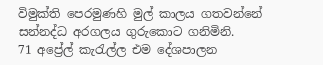විමුක්ති පෙරමුණහි මුල් කාලය ගතවන්නේ සන්නද්ධ අරගලය ගුරුකොට ගනිමිනි.
71 අප්‍රේල් කැරැල්ල එම දේශපාලන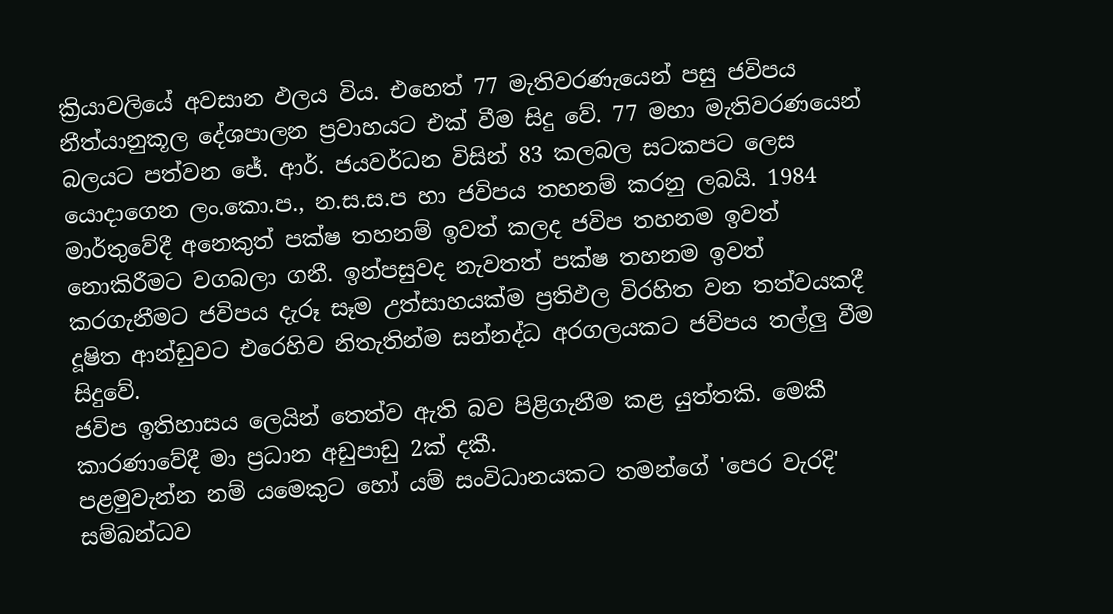ක්‍රියාවලියේ අවසාන ඵලය විය. එහෙත් 77 මැතිවරණැයෙන් පසු ජවිපය නීත්යානුකූල දේශපාලන ප්‍රවාහයට එක් වීම සිදු වේ. 77 මහා මැතිවරණයෙන් බලයට පත්වන ජේ. ආර්. ජයවර්ධන විසින් 83 කලබල සටකපට ලෙස යොදාගෙන ලං.කො.ප., න.ස.ස.ප හා ජවිපය තහනම් කරනු ලබයි. 1984 මාර්තුවේදී අනෙකුත් පක්ෂ තහනම් ඉවත් කලද ජවිප තහනම ඉවත් නොකිරීමට වගබලා ගනී. ඉන්පසුවද නැවතත් පක්ෂ තහනම ඉවත් කරගැනීමට ජවිපය දැරූ සෑම උත්සාහයක්ම ප්‍රතිඵල විරහිත වන තත්වයකදී දූෂිත ආන්ඩුවට එරෙහිව නිතැතින්ම සන්නද්ධ අරගලයකට ජවිපය තල්ලු වීම සිදුවේ.
ජවිප ඉතිහාසය ලෙයින් තෙත්ව ඇති බව පිළිගැනීම කළ යුත්තකි. මෙකී කාරණාවේදී මා ප්‍රධාන අඩුපාඩු 2ක් දකී.
පළමුවැන්න නම් යමෙකුට හෝ යම් සංවිධානයකට තමන්ගේ 'පෙර වැරදි' සම්බන්ධව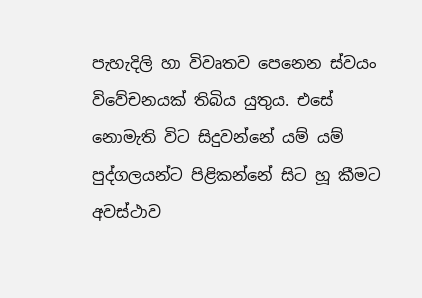පැහැදිලි හා විවෘතව පෙනෙන ස්වයං විවේචනයක් තිබිය යුතුය. එසේ නොමැති විට සිදුවන්නේ යම් යම් පුද්ගලයන්ට පිළිකන්නේ සිට හූ කීමට අවස්ථාව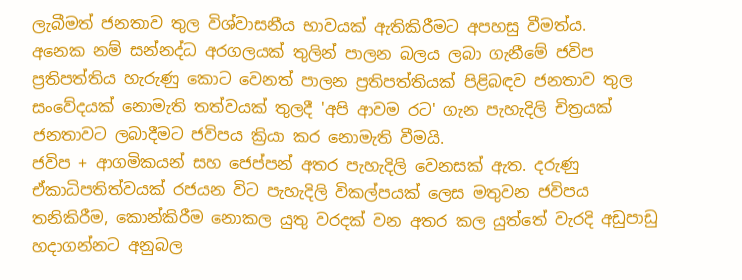ලැබීමත් ජනතාව තුල විශ්වාසනීය භාවයක් ඇතිකිරීමට අපහසු වීමත්ය.
අනෙක නම් සන්නද්ධ අරගලයක් තුලින් පාලන බලය ලබා ගැනීමේ ජවිප ප්‍රතිපත්තිය හැරුණු කොට වෙනත් පාලන ප්‍රතිපත්තියක් පිළිබඳව ජනතාව තුල සංවේදයක් නොමැති තත්වයක් තුලදී 'අපි ආවම රට' ගැන පැහැදිලි චිත්‍රයක් ජනතාවට ලබාදීමට ජවිපය ක්‍රියා කර නොමැති වීමයි.
ජවිප + ආගමිකයන් සහ ජෙප්පන් අතර පැහැදිලි වෙනසක් ඇත. දරුණු ඒකාධිපතිත්වයක් රජයන විට පැහැදිලි විකල්පයක් ලෙස මතුවන ජවිපය තනිකිරීම, කොන්කිරීම නොකල යුතු වරදක් වන අතර කල යුත්තේ වැරදි අඩුපාඩු හදාගන්නට අනුබල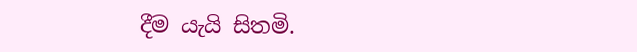දීම යැයි සිතමි.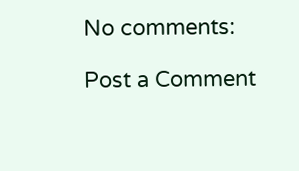No comments:

Post a Comment